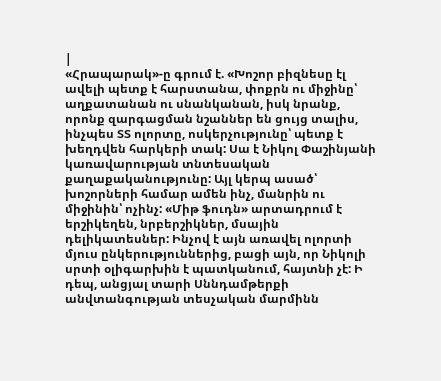|
«Հրապարակ»-ը գրում է. «Խոշոր բիզնեսը էլ ավելի պետք է հարստանա, փոքրն ու միջինը՝ աղքատանան ու սնանկանան, իսկ նրանք, որոնք զարգացման նշաններ են ցույց տալիս, ինչպես ՏՏ ոլորտը, ոսկերչությունը՝ պետք է խեղդվեն հարկերի տակ: Սա է Նիկոլ Փաշինյանի կառավարության տնտեսական քաղաքականությունը: Այլ կերպ ասած՝ խոշորների համար ամեն ինչ, մանրին ու միջինին՝ ոչինչ: «Միթ ֆուդն» արտադրում է երշիկեղեն, նրբերշիկներ, մսային դելիկատեսներ: Ինչով է այն առավել ոլորտի մյուս ընկերություններից, բացի այն, որ Նիկոլի սրտի օլիգարխին է պատկանում, հայտնի չէ: Ի դեպ, անցյալ տարի Սննդամթերքի անվտանգության տեսչական մարմինն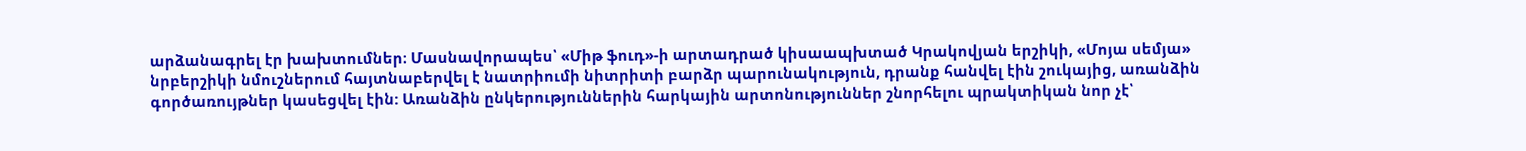արձանագրել էր խախտումներ։ Մասնավորապես՝ «Միթ ֆուդ»-ի արտադրած կիսաապխտած Կրակովյան երշիկի, «Մոյա սեմյա» նրբերշիկի նմուշներում հայտնաբերվել է նատրիումի նիտրիտի բարձր պարունակություն, դրանք հանվել էին շուկայից, առանձին գործառույթներ կասեցվել էին: Առանձին ընկերություններին հարկային արտոնություններ շնորհելու պրակտիկան նոր չէ՝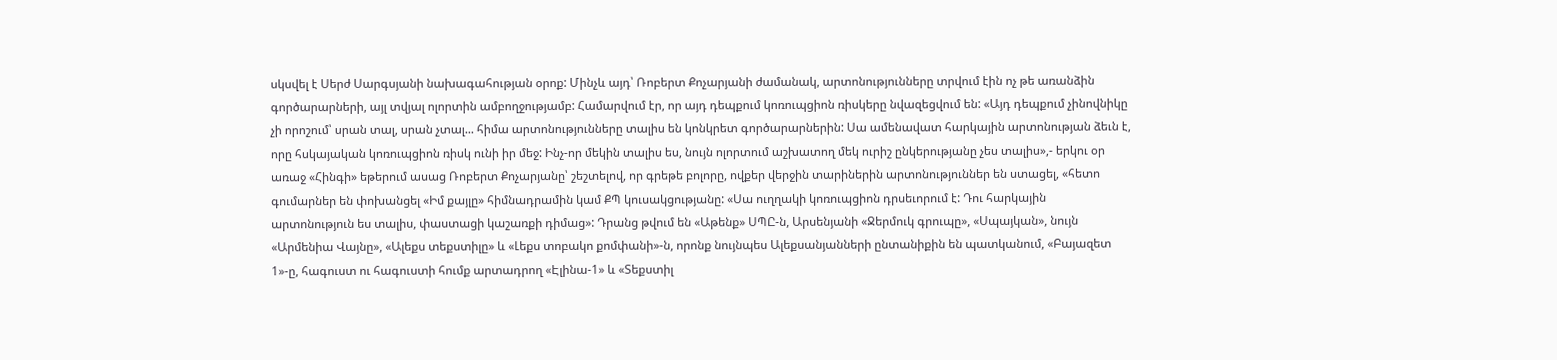սկսվել է Սերժ Սարգսյանի նախագահության օրոք: Մինչև այդ՝ Ռոբերտ Քոչարյանի ժամանակ, արտոնությունները տրվում էին ոչ թե առանձին գործարարների, այլ տվյալ ոլորտին ամբողջությամբ: Համարվում էր, որ այդ դեպքում կոռուպցիոն ռիսկերը նվազեցվում են: «Այդ դեպքում չինովնիկը չի որոշում՝ սրան տալ, սրան չտալ... հիմա արտոնությունները տալիս են կոնկրետ գործարարներին: Սա ամենավատ հարկային արտոնության ձեւն է, որը հսկայական կոռուպցիոն ռիսկ ունի իր մեջ: Ինչ-որ մեկին տալիս ես, նույն ոլորտում աշխատող մեկ ուրիշ ընկերությանը չես տալիս»,- երկու օր առաջ «Հինգի» եթերում ասաց Ռոբերտ Քոչարյանը՝ շեշտելով, որ գրեթե բոլորը, ովքեր վերջին տարիներին արտոնություններ են ստացել, «հետո գումարներ են փոխանցել «Իմ քայլը» հիմնադրամին կամ ՔՊ կուսակցությանը: «Սա ուղղակի կոռուպցիոն դրսեւորում է: Դու հարկային արտոնություն ես տալիս, փաստացի կաշառքի դիմաց»: Դրանց թվում են «Աթենք» ՍՊԸ-ն, Արսենյանի «Ջերմուկ գրուպը», «Սպայկան», նույն «Արմենիա Վայնը», «Ալեքս տեքստիլը» և «Լեքս տոբակո քոմփանի»-ն, որոնք նույնպես Ալեքսանյանների ընտանիքին են պատկանում, «Բայազետ 1»-ը, հագուստ ու հագուստի հումք արտադրող «Էլինա-1» և «Տեքստիլ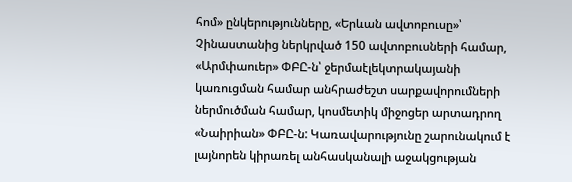հոմ» ընկերությունները, «Երևան ավտոբուսը»՝ Չինաստանից ներկրված 150 ավտոբուսների համար, «Արմփաուեր» ՓԲԸ-ն՝ ջերմաէլեկտրակայանի կառուցման համար անհրաժեշտ սարքավորումների ներմուծման համար, կոսմետիկ միջոցեր արտադրող «Նաիրիան» ՓԲԸ-ն: Կառավարությունը շարունակում է լայնորեն կիրառել անհասկանալի աջակցության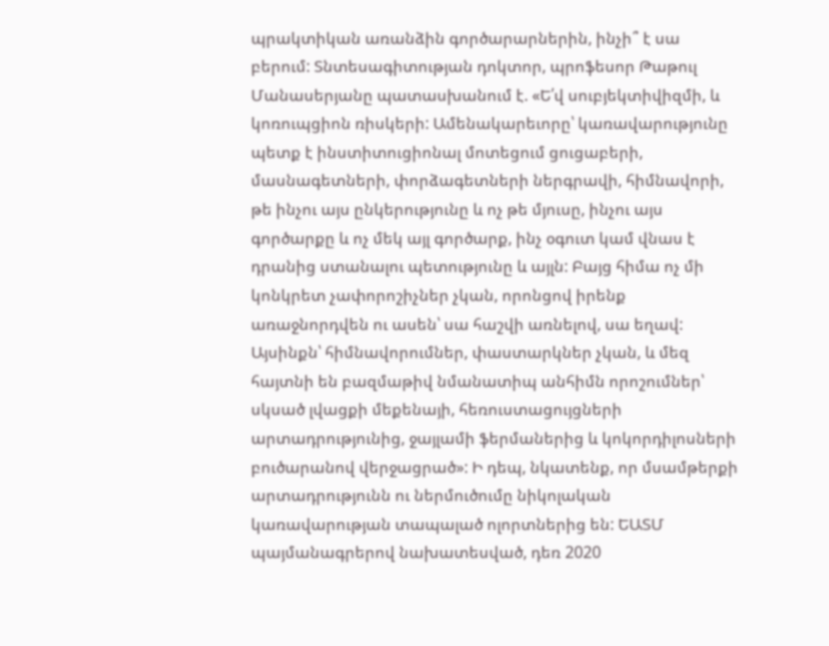պրակտիկան առանձին գործարարներին, ինչի՞ է սա բերում: Տնտեսագիտության դոկտոր, պրոֆեսոր Թաթուլ Մանասերյանը պատասխանում է. «Ե՛վ սուբյեկտիվիզմի, և կոռուպցիոն ռիսկերի: Ամենակարեւորը՝ կառավարությունը պետք է ինստիտուցիոնալ մոտեցում ցուցաբերի, մասնագետների, փորձագետների ներգրավի, հիմնավորի, թե ինչու այս ընկերությունը և ոչ թե մյուսը, ինչու այս գործարքը և ոչ մեկ այլ գործարք, ինչ օգուտ կամ վնաս է դրանից ստանալու պետությունը և այլն: Բայց հիմա ոչ մի կոնկրետ չափորոշիչներ չկան, որոնցով իրենք առաջնորդվեն ու ասեն՝ սա հաշվի առնելով, սա եղավ: Այսինքն՝ հիմնավորումներ, փաստարկներ չկան, և մեզ հայտնի են բազմաթիվ նմանատիպ անհիմն որոշումներ՝ սկսած լվացքի մեքենայի, հեռուստացույցների արտադրությունից, ջայլամի ֆերմաներից և կոկորդիլոսների բուծարանով վերջացրած»: Ի դեպ, նկատենք, որ մսամթերքի արտադրությունն ու ներմուծումը նիկոլական կառավարության տապալած ոլորտներից են: ԵԱՏՄ պայմանագրերով նախատեսված, դեռ 2020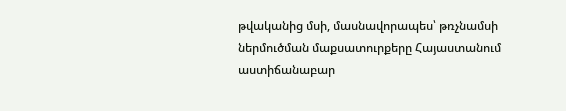թվականից մսի, մասնավորապես՝ թռչնամսի ներմուծման մաքսատուրքերը Հայաստանում աստիճանաբար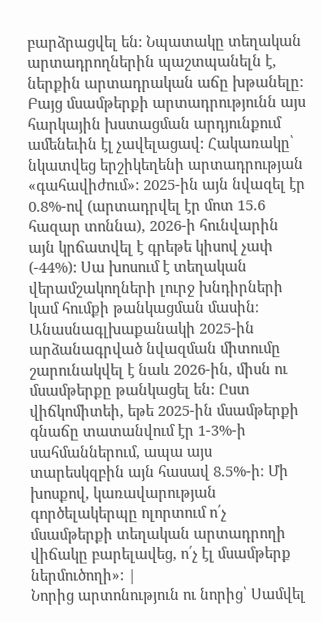բարձրացվել են: Նպատակը տեղական արտադրողներին պաշտպանելն է, ներքին արտադրական աճը խթանելը: Բայց մսամթերքի արտադրությունն այս հարկային խստացման արդյունքում ամենեւին էլ չավելացավ: Հակառակը՝ նկատվեց երշիկեղենի արտադրության «գահավիժում»: 2025-ին այն նվազել էր 0.8%-ով (արտադրվել էր մոտ 15.6 հազար տոննա), 2026-ի հունվարին այն կրճատվել է գրեթե կիսով չափ (-44%): Սա խոսում է տեղական վերամշակողների լուրջ խնդիրների կամ հումքի թանկացման մասին։ Անասնագլխաքանակի 2025-ին արձանագրված նվազման միտումը շարունակվել է նաև 2026-ին, միսն ու մսամթերքը թանկացել են: Ըստ վիճկոմիտեի, եթե 2025-ին մսամթերքի գնաճը տատանվում էր 1-3%-ի սահմաններում, ապա այս տարեսկզբին այն հասավ 8.5%-ի։ Մի խոսքով, կառավարության գործելակերպը ոլորտում ո՛չ մսամթերքի տեղական արտադրողի վիճակը բարելավեց, ո՛չ էլ մսամթերք ներմուծողի»: |
Նորից արտոնություն ու նորից՝ Սամվել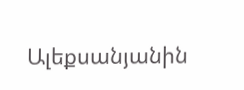Ալեքսանյանին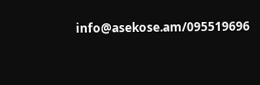info@asekose.am/095519696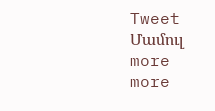Tweet
Մամուլ more
more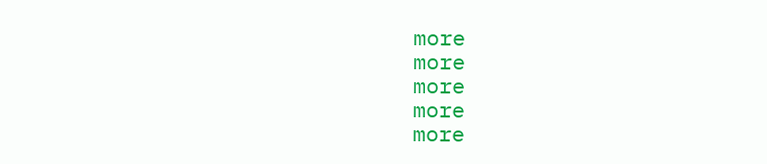more
more
more
more
more